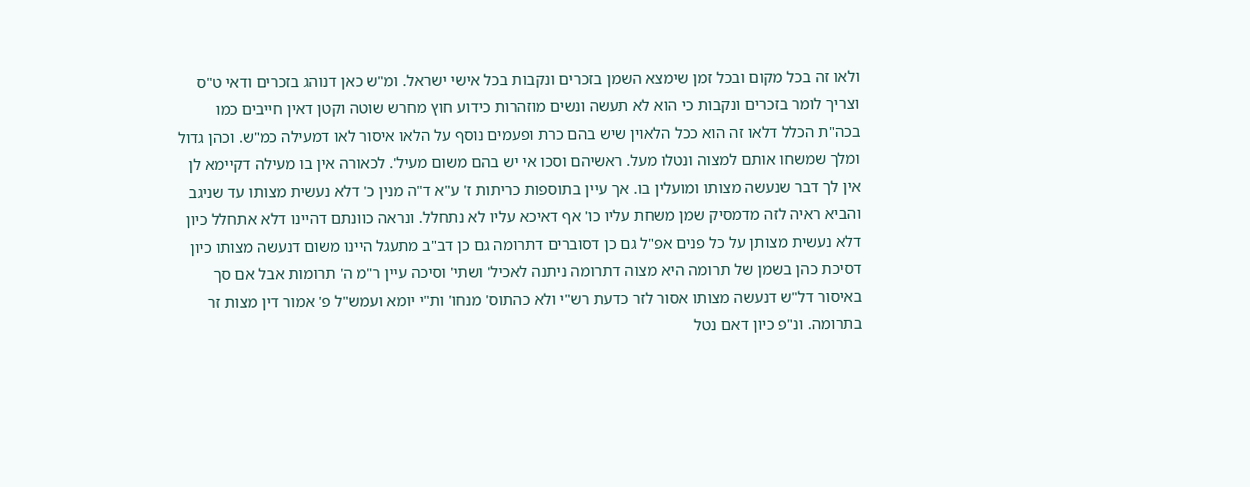ולאו זה בכל מקום ובכל זמן שימצא השמן בזכרים ונקבות בכל אישי ישראל. ומ"ש כאן דנוהג בזכרים ודאי ט"ס וצריך לומר בזכרים ונקבות כי הוא לא תעשה ונשים מוזהרות כידוע חוץ מחרש שוטה וקטן דאין חייבים כמו בכה"ת הכלל דלאו זה הוא ככל הלאוין שיש בהם כרת ופעמים נוסף על הלאו איסור לאו דמעילה כמ"ש. וכהן גדול ומלך שמשחו אותם למצוה ונטלו מעל. ראשיהם וסכו אי יש בהם משום מעיל'. לכאורה אין בו מעילה דקיימא לן אין לך דבר שנעשה מצותו ומועלין בו. אך עיין בתוספות כריתות ז' ע"א ד"ה מנין כ' דלא נעשית מצותו עד שניגב והביא ראיה לזה מדמסיק שמן משחת עליו כו' אף דאיכא עליו לא נתחלל. ונראה כוונתם דהיינו דלא אתחלל כיון דלא נעשית מצותן על כל פנים אפ"ל גם כן דסוברים דתרומה גם כן דב"ב מתעגל היינו משום דנעשה מצותו כיון דסיכת כהן בשמן של תרומה היא מצוה דתרומה ניתנה לאכיל' ושתי' וסיכה עיין ר"מ ה' תרומות אבל אם סך באיסור דל"ש דנעשה מצותו אסור לזר כדעת רש"י ולא כהתוס' מנחו' ות"י יומא ועמש"ל פ' אמור דין מצות זר בתרומה. ונ"פ כיון דאם נטל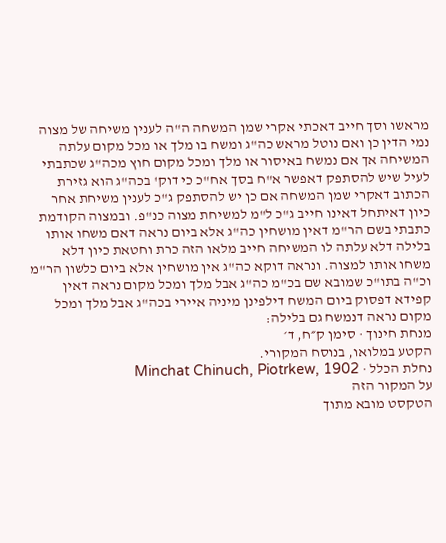מראשו וסך חייב דאכתי אקרי שמן המשחה ה"ה לענין משיחה של מצוה נמי הדין כן ואם נוטל מראש כה"ג ומשח בו מלך או מכל מקום עלתה המשיחה אך אם נמשח באיסור או מלך ומכל מקום חוץ מכה"ג שכתבתי לעיל שיש להסתפק דאפשר א"ח בסך אח"כ כי דוק' בכה"ג הוא גזירת הכתוב דאקרי שמן המשחה אם כן יש להסתפק ג"כ לענין משיחת אחר כיון דאיתחל דאינו חייב ג"כ ל"מ למשיחת מצוה כנ"פ. ובמצוה הקודמת כתבתי בשם הר"מ דאין מושחין כה"ג אלא ביום נראה דאם משחו אותו בלילה דלא עלתה לו המשיחה חייב מלאו הזה כרת וחטאת כיון דלא משחו אותו למצוה. ונראה דוקא כה"ג אין מושחין אלא ביום כלשון הר"מ וכ"ה בתו"כ שמובא שם בכ"מ כה"ג אבל מלך ומכל מקום נראה דאין קפידא דפסוק ביום המשח דילפינן מיניה איירי בכה"ג אבל מלך ומכל מקום נראה דנמשח גם בלילה:
מנחת חינוך · סימן ק״ח, ד׳
הקטע במלואו, בנוסח המקורי.
נחלת הכלל · Minchat Chinuch, Piotrkew, 1902
על המקור הזה
הטקסט מובא מתוך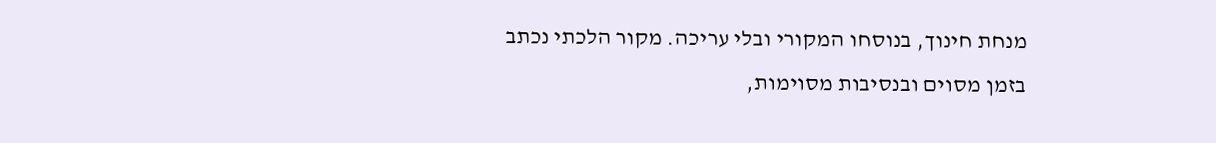מנחת חינוך, בנוסחו המקורי ובלי עריכה. מקור הלכתי נכתב בזמן מסוים ובנסיבות מסוימות,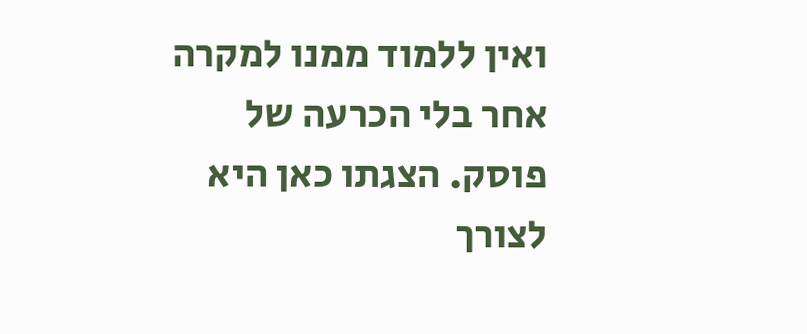ואין ללמוד ממנו למקרה אחר בלי הכרעה של פוסק. הצגתו כאן היא לצורך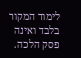לימוד המקור בלבד ואינה פסק הלכה.